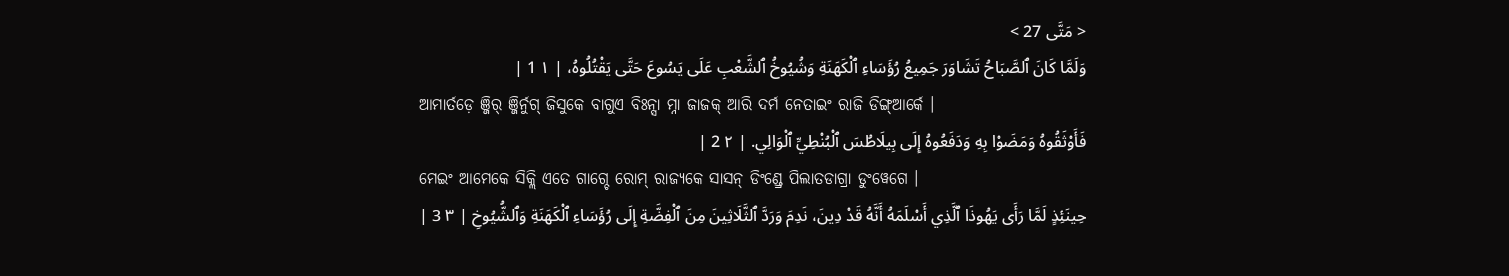< مَتَّى 27 >
وَلَمَّا كَانَ ٱلصَّبَاحُ تَشَاوَرَ جَمِيعُ رُؤَسَاءِ ٱلْكَهَنَةِ وَشُيُوخُ ٱلشَّعْبِ عَلَى يَسُوعَ حَتَّى يَقْتُلُوهُ، | ١ 1 |
ଆମାର୍ତଡ଼େ ଞ୍ଜିର୍ ଞ୍ଜିର୍ନୁଗ୍ ଜିସୁକେ ବାଗୁଏ ବିଃନ୍ସା ମ୍ନା ଜାଜକ୍ ଆରି ଦର୍ମ ନେତାଇଂ ରାଜି ଡିଙ୍ଗ୍ଆର୍କେ ।
فَأَوْثَقُوهُ وَمَضَوْا بِهِ وَدَفَعُوهُ إِلَى بِيلَاطُسَ ٱلْبُنْطِيِّ ٱلْوَالِي. | ٢ 2 |
ମେଇଂ ଆମେକେ ସିକ୍ଲି ଏତେ ଗାଗ୍ଚେ ରୋମ୍ ରାଜ୍ୟକେ ସାସନ୍ ଡିଂଣ୍ଡ୍ରେ ପିଲାତଡାଗ୍ରା ଡୁଂୱେଗେ ।
حِينَئِذٍ لَمَّا رَأَى يَهُوذَا ٱلَّذِي أَسْلَمَهُ أَنَّهُ قَدْ دِينَ، نَدِمَ وَرَدَّ ٱلثَّلَاثِينَ مِنَ ٱلْفِضَّةِ إِلَى رُؤَسَاءِ ٱلْكَهَنَةِ وَٱلشُّيُوخِ | ٣ 3 |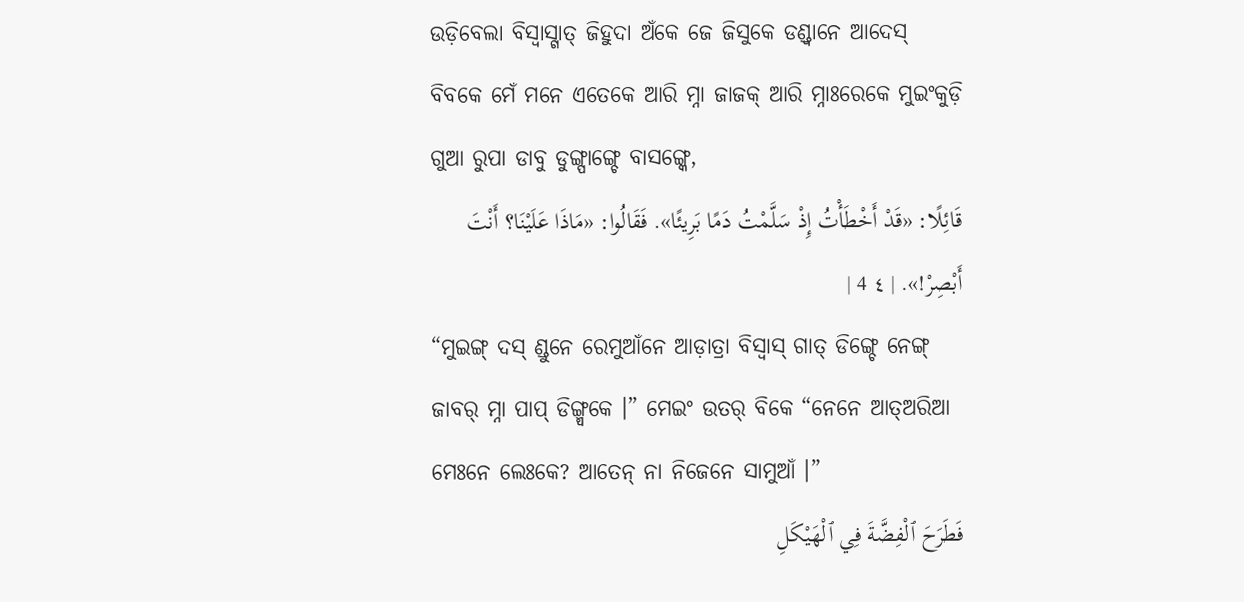ଉଡ଼ିବେଲା ବିସ୍ବାସ୍ଗାତ୍ ଜିହୁଦା ଅଁକେ ଜେ ଜିସୁକେ ଡଣ୍ଡ୍ବାନେ ଆଦେସ୍ ବିବକେ ମେଁ ମନେ ଏତେକେ ଆରି ମ୍ନା ଜାଜକ୍ ଆରି ମ୍ନାଃରେକେ ମୁଇଂକୁଡ଼ି ଗୁଆ ରୁପା ଡାବୁ ଡୁଙ୍ଗ୍ପାଙ୍ଗ୍ଚେ ବାସଙ୍ଗ୍କେ,
قَائِلًا: «قَدْ أَخْطَأْتُ إِذْ سَلَّمْتُ دَمًا بَرِيئًا». فَقَالُوا: «مَاذَا عَلَيْنَا؟ أَنْتَ أَبْصِرْ!». | ٤ 4 |
“ମୁଇଙ୍ଗ୍ ଦସ୍ ଣ୍ଡୁନେ ରେମୁଆଁନେ ଆଡ଼ାତ୍ରା ବିସ୍ବାସ୍ ଗାତ୍ ଡିଙ୍ଗ୍ଚେ ନେଙ୍ଗ୍ ଜାବର୍ ମ୍ନା ପାପ୍ ଡିଙ୍ଗ୍ମ୍ୱକେ ।” ମେଇଂ ଉତର୍ ବିକେ “ନେନେ ଆତ୍ଅରିଆ ମେଃନେ ଲେଃକେ? ଆତେନ୍ ନା ନିଜେନେ ସାମୁଆଁ ।”
فَطَرَحَ ٱلْفِضَّةَ فِي ٱلْهَيْكَلِ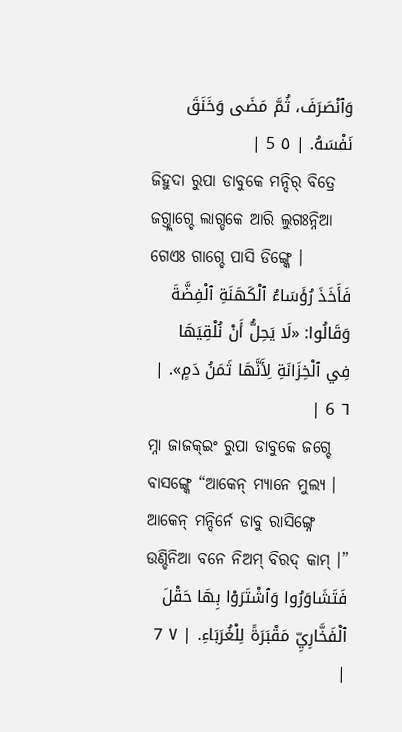وَٱنْصَرَفَ، ثُمَّ مَضَى وَخَنَقَ نَفْسَهُ. | ٥ 5 |
ଜିହୁଦା ରୁପା ଡାବୁକେ ମନ୍ଦିର୍ ବିତ୍ରେ ଜଗ୍ତ୍ଲାଗ୍ଚେ ଲାଗ୍ଡକେ ଆରି ଲୁଗଃନ୍ନିଆ ଗେଏଃ ଗାଗ୍ଚେ ପାସି ଡିଙ୍ଗ୍କେ ।
فَأَخَذَ رُؤَسَاءُ ٱلْكَهَنَةِ ٱلْفِضَّةَ وَقَالُوا: «لَا يَحِلُّ أَنْ نُلْقِيَهَا فِي ٱلْخِزَانَةِ لِأَنَّهَا ثَمَنُ دَمٍ». | ٦ 6 |
ମ୍ନା ଜାଜକ୍ଇଂ ରୁପା ଡାବୁକେ ଜଗ୍ଚେ ବାସଙ୍ଗ୍କେ “ଆକେନ୍ ମ୍ୟାନେ ମୁଲ୍ୟ । ଆକେନ୍ ମନ୍ଦିର୍ନେ ଡାବୁ ରାସିଙ୍ଗ୍ନେ ଉଣ୍ଡିନିଆ ବନେ ନିଅମ୍ ବିରଦ୍ କାମ୍ ।”
فَتَشَاوَرُوا وَٱشْتَرَوْا بِهَا حَقْلَ ٱلْفَخَّارِيِّ مَقْبَرَةً لِلْغُرَبَاءِ. | ٧ 7 |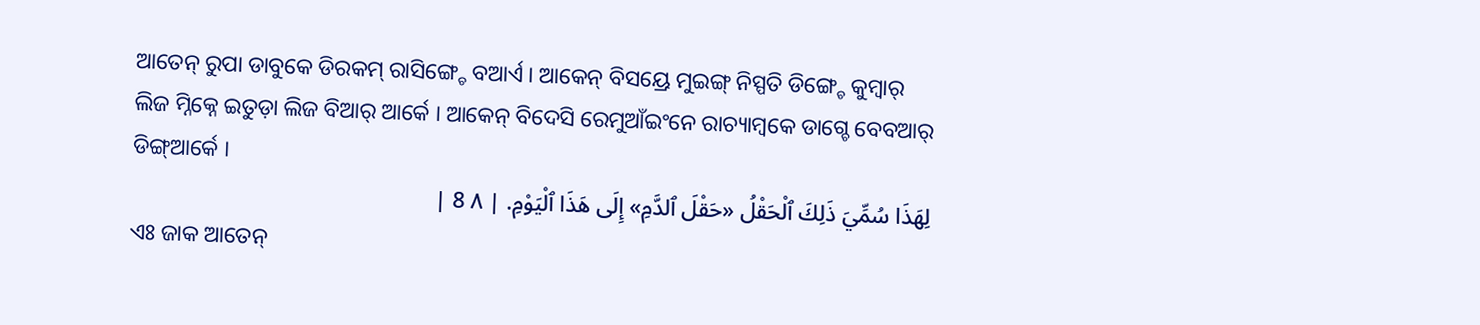ଆତେନ୍ ରୁପା ଡାବୁକେ ଡିରକମ୍ ରାସିଙ୍ଗ୍ଚେ ବଆର୍ଏ । ଆକେନ୍ ବିସୟ୍ରେ ମୁଇଙ୍ଗ୍ ନିସ୍ପତି ଡିଙ୍ଗ୍ଚେ କୁମ୍ୱାର୍ ଲିଜ ମ୍ନିକ୍ନେ ଇତୁଡ଼ା ଲିଜ ବିଆର୍ ଆର୍କେ । ଆକେନ୍ ବିଦେସି ରେମୁଆଁଇଂନେ ରାଚ୍ୟାମ୍ବକେ ଡାଗ୍ଚେ ବେବଆର୍ ଡିଙ୍ଗ୍ଆର୍କେ ।
لِهَذَا سُمِّيَ ذَلِكَ ٱلْحَقْلُ «حَقْلَ ٱلدَّمِ» إِلَى هَذَا ٱلْيَوْمِ. | ٨ 8 |
ଏଃ ଜାକ ଆତେନ୍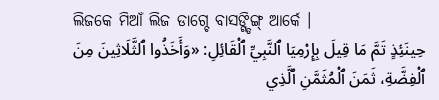ଲିଜକେ ମିଆଁ ଲିଜ ଡାଗ୍ଚେ ବାସଙ୍ଗ୍ଡିଙ୍ଗ୍ ଆର୍କେ ।
حِينَئِذٍ تَمَّ مَا قِيلَ بِإِرْمِيَا ٱلنَّبِيِّ ٱلْقَائِلِ: «وَأَخَذُوا ٱلثَّلَاثِينَ مِنَ ٱلْفِضَّةِ، ثَمَنَ ٱلْمُثَمَّنِ ٱلَّذِي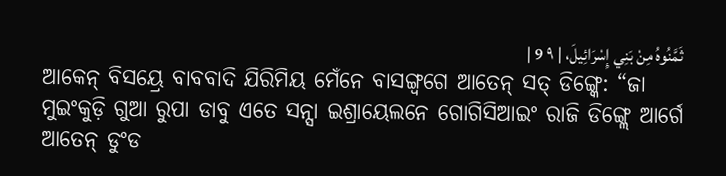ثَمَّنُوهُ مِنْ بَنِي إِسْرَائِيلَ، | ٩ 9 |
ଆକେନ୍ ବିସୟ୍ରେ ବାବବାଦି ଯିରିମିୟ ମେଁନେ ବାସଙ୍ଗ୍ବଗେ ଆତେନ୍ ସତ୍ ଡିଙ୍ଗ୍କେ: “ଜା ମୁଇଂକୁଡ଼ି ଗୁଆ ରୁପା ଡାବୁ ଏତେ ସନ୍ସା ଇଶ୍ରାୟେଲନେ ଗୋଗିସିଆଇଂ ରାଜି ଡିଙ୍ଗ୍ଲେ ଆର୍ଗେ ଆତେନ୍ ଡୁଂଡ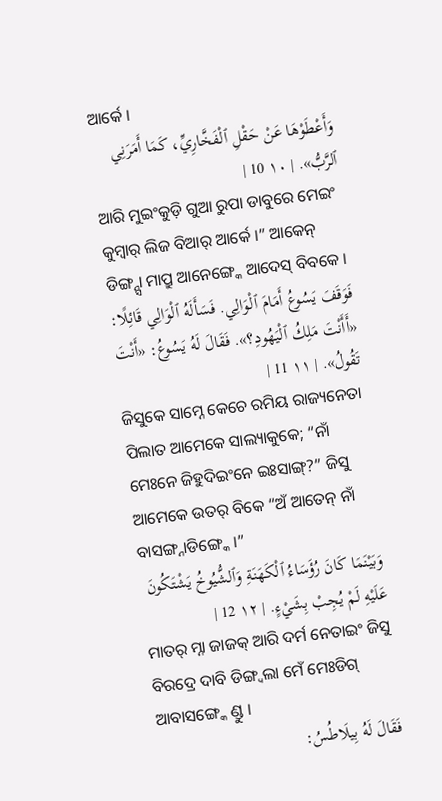ଆର୍କେ ।
وَأَعْطَوْهَا عَنْ حَقْلِ ٱلْفَخَّارِيِّ، كَمَا أَمَرَنِي ٱلرَّبُّ». | ١٠ 10 |
ଆରି ମୁଇଂକୁଡ଼ି ଗୁଆ ରୁପା ଡାବୁରେ ମେଇଂ କୁମ୍ୱାର୍ ଲିଜ ବିଆର୍ ଆର୍କେ ।” ଆକେନ୍ ଡିଙ୍ଗ୍ନ୍ସା ମାପ୍ରୁ ଆନେଙ୍ଗ୍କେ ଆଦେସ୍ ବିବକେ ।
فَوَقَفَ يَسُوعُ أَمَامَ ٱلْوَالِي. فَسَأَلَهُ ٱلْوَالِي قَائِلًا: «أَأَنْتَ مَلِكُ ٱلْيَهُودِ؟». فَقَالَ لَهُ يَسُوعُ: «أَنْتَ تَقُولُ». | ١١ 11 |
ଜିସୁକେ ସାମ୍ନେ କେଚେ ରମିୟ ରାଜ୍ୟନେତା ପିଲାତ ଆମେକେ ସାଲ୍ୟାକୁକେ; “ନାଁ ମେଃନେ ଜିହୁଦିଇଂନେ ଇଃସାଙ୍ଗ୍?” ଜିସୁ ଆମେକେ ଉତର୍ ବିକେ “ଅଁ ଆତେନ୍ ନାଁ ବାସଙ୍ଗ୍ନାଡିଙ୍ଗ୍କେ ।”
وَبَيْنَمَا كَانَ رُؤَسَاءُ ٱلْكَهَنَةِ وَٱلشُّيُوخُ يَشْتَكُونَ عَلَيْهِ لَمْ يُجِبْ بِشَيْءٍ. | ١٢ 12 |
ମାତର୍ ମ୍ନା ଜାଜକ୍ ଆରି ଦର୍ମ ନେତାଇଂ ଜିସୁ ବିରଦ୍ରେ ଦାବି ଡିଙ୍ଗ୍ବଲା ମେଁ ମେଃଡିଗ୍ ଆବାସଙ୍ଗ୍କେ ଣ୍ଡୁ ।
فَقَالَ لَهُ بِيلَاطُسُ: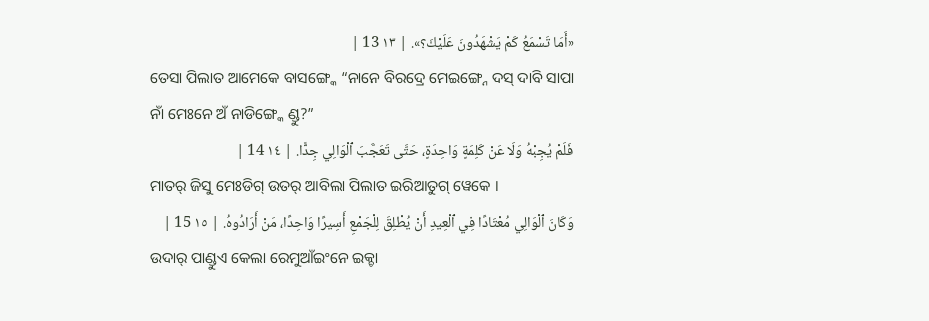«أَمَا تَسْمَعُ كَمْ يَشْهَدُونَ عَلَيْكَ؟». | ١٣ 13 |
ତେସା ପିଲାତ ଆମେକେ ବାସଙ୍ଗ୍କେ “ନାନେ ବିରଦ୍ରେ ମେଇଙ୍ଗ୍ନେ ଦସ୍ ଦାବି ସାପା ନାଁ ମେଃନେ ଅଁ ନାଡିଙ୍ଗ୍କେ ଣ୍ଡୁ?”
فَلَمْ يُجِبْهُ وَلَا عَنْ كَلِمَةٍ وَاحِدَةٍ، حَتَّى تَعَجَّبَ ٱلْوَالِي جِدًّا. | ١٤ 14 |
ମାତର୍ ଜିସୁ ମେଃଡିଗ୍ ଉତର୍ ଆବିଲା ପିଲାତ ଇରିଆତୁଗ୍ ୱେକେ ।
وَكَانَ ٱلْوَالِي مُعْتَادًا فِي ٱلْعِيدِ أَنْ يُطْلِقَ لِلْجَمْعِ أَسِيرًا وَاحِدًا، مَنْ أَرَادُوهُ. | ١٥ 15 |
ଉଦାର୍ ପାଣ୍ଡୁଏ କେଲା ରେମୁଆଁଇଂନେ ଇକ୍ଚା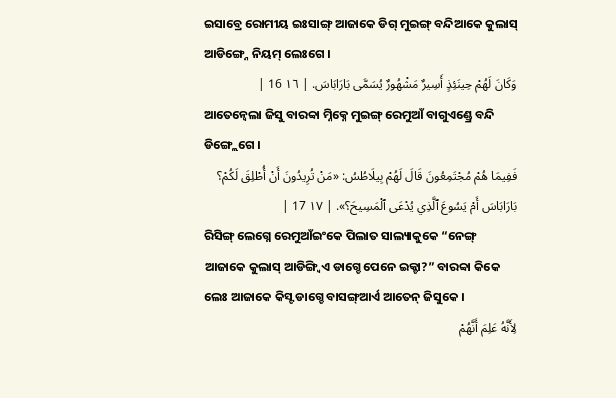ଇସାବ୍ରେ ରୋମୀୟ ଇଃସାଙ୍ଗ୍ ଆଜାକେ ଡିଗ୍ ମୁଇଙ୍ଗ୍ ବନ୍ଦିଆକେ କୁଲାସ୍ ଆଡିଙ୍ଗ୍ନେ ନିୟମ୍ ଲେଃଗେ ।
وَكَانَ لَهُمْ حِينَئِذٍ أَسِيرٌ مَشْهُورٌ يُسَمَّى بَارَابَاسَ. | ١٦ 16 |
ଆତେନ୍ବେଲା ଜିସୁ ବାରବ୍ବା ମ୍ନିକ୍ନେ ମୁଇଙ୍ଗ୍ ରେମୁଆଁ ବାଗୁଏଣ୍ଡ୍ରେ ବନ୍ଦି ଡିଙ୍ଗ୍ଲେଗେ ।
فَفِيمَا هُمْ مُجْتَمِعُونَ قَالَ لَهُمْ بِيلَاطُسُ: «مَنْ تُرِيدُونَ أَنْ أُطْلِقَ لَكُمْ؟ بَارَابَاسَ أَمْ يَسُوعَ ٱلَّذِي يُدْعَى ٱلْمَسِيحَ؟». | ١٧ 17 |
ରିସିଙ୍ଗ୍ ଲେଗ୍ନେ ରେମୁଆଁଇଂକେ ପିଲାତ ସାଲ୍ୟାକୁକେ “ନେଙ୍ଗ୍ ଆଜାକେ କୁଲାସ୍ ଆଡିଙ୍ଗ୍ବିଏ ଡାଗ୍ଚେ ପେନେ ଇକ୍ଚା?” ବାରବ୍ବା କିକେ ଲେଃ ଆଜାକେ କିସ୍ଟ ଡାଗ୍ଚେ ବାସଙ୍ଗ୍ଆର୍ଏ ଆତେନ୍ ଜିସୁକେ ।
لِأَنَّهُ عَلِمَ أَنَّهُمْ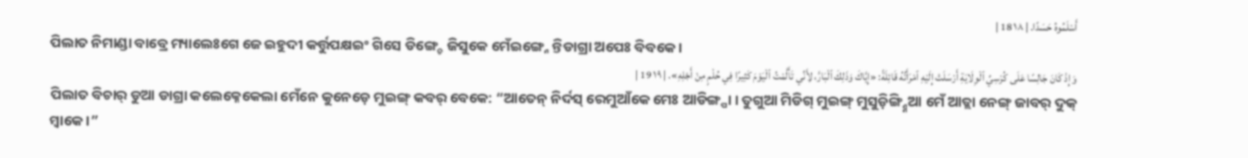أَسْلَمُوهُ حَسَدًا. | ١٨ 18 |
ପିଲାତ ନିମାଣ୍ଡା ବାବ୍ରେ ମ୍ୟାଲେଃଗେ ଜେ ଇହୁଦୀ କର୍ତ୍ତୁପକ୍ଷଇଂ ଗିସେ ଡିଙ୍ଗ୍ଚେ ଜିସୁକେ ମେଁଇଙ୍ଗ୍ନେ ନ୍ତିଡାଗ୍ରା ଅପେଃ ବିବକେ ।
وَإِذْ كَانَ جَالِسًا عَلَى كُرْسِيِّ ٱلْوِلَايَةِ أَرْسَلَتْ إِلَيْهِ ٱمْرَأَتُهُ قَائِلَةً: «إِيَّاكَ وَذَلِكَ ٱلْبَارَّ، لِأَنِّي تَأَلَّمْتُ ٱلْيَوْمَ كَثِيرًا فِي حُلْمٍ مِنْ أَجْلِهِ». | ١٩ 19 |
ପିଲାତ ବିଚାର୍ ଡୁଆ ଡାଗ୍ରା କଲେକ୍ନେକେଲା ମେଁନେ କୁନେଡ଼େ ମୁଇଙ୍ଗ୍ କବର୍ ବେକେ: “ଆତେନ୍ ନିର୍ଦସ୍ ରେମୁଆଁକେ ମେଃ ଆଡିଙ୍ଗ୍ପା । ତୁଗୁଆ ମିଡିଗ୍ ମୁଇଙ୍ଗ୍ ମୁସୁଡ଼ିଙ୍ଗ୍ନ୍ନିଆ ମେଁ ଆତ୍ଲା ନେଙ୍ଗ୍ ଜାବର୍ ଦୁକ୍ ମ୍ୱାକେ ।”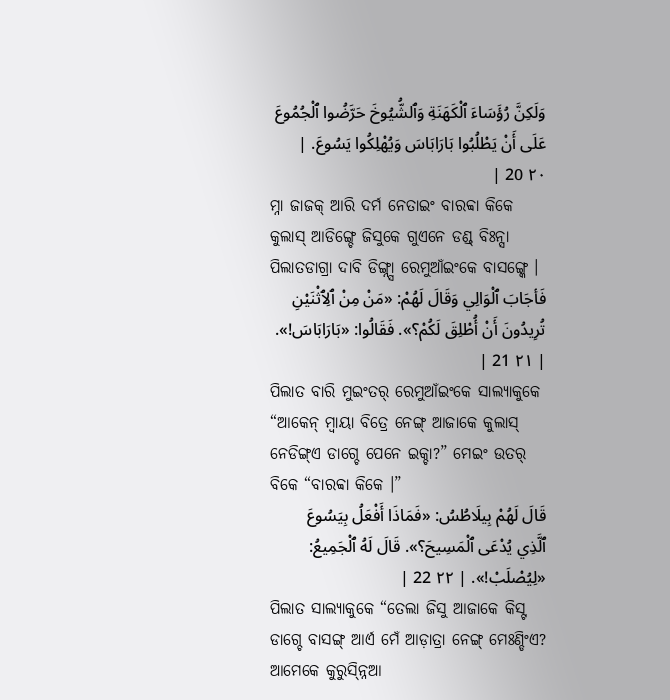وَلَكِنَّ رُؤَسَاءَ ٱلْكَهَنَةِ وَٱلشُّيُوخَ حَرَّضُوا ٱلْجُمُوعَ عَلَى أَنْ يَطْلُبُوا بَارَابَاسَ وَيُهْلِكُوا يَسُوعَ. | ٢٠ 20 |
ମ୍ନା ଜାଜକ୍ ଆରି ଦର୍ମ ନେତାଇଂ ବାରବ୍ବା କିକେ କୁଲାସ୍ ଆଡିଙ୍ଗ୍ଚେ ଜିସୁକେ ଗୁଏନେ ଡଣ୍ଡ୍ ବିଃନ୍ସା ପିଲାତଡାଗ୍ରା ଦାବି ଡିଙ୍ଗ୍ନ୍ସା ରେମୁଆଁଇଂକେ ବାସଙ୍ଗ୍କେ ।
فَأجَابَ ٱلْوَالِي وَقَالَ لَهُمْ: «مَنْ مِنْ ٱلِٱثْنَيْنِ تُرِيدُونَ أَنْ أُطْلِقَ لَكُمْ؟». فَقَالُوا: «بَارَابَاسَ!». | ٢١ 21 |
ପିଲାତ ବାରି ମୁଇଂତର୍ ରେମୁଆଁଇଂକେ ସାଲ୍ୟାକୁକେ “ଆକେନ୍ ମ୍ୱାୟା ବିତ୍ରେ ନେଙ୍ଗ୍ ଆଜାକେ କୁଲାସ୍ ନେଡିଙ୍ଗ୍ଏ ଡାଗ୍ଚେ ପେନେ ଇକ୍ଚା?” ମେଇଂ ଉତର୍ ବିକେ “ବାରବ୍ବା କିକେ ।”
قَالَ لَهُمْ بِيلَاطُسُ: «فَمَاذَا أَفْعَلُ بِيَسُوعَ ٱلَّذِي يُدْعَى ٱلْمَسِيحَ؟». قَالَ لَهُ ٱلْجَمِيعُ: «لِيُصْلَبْ!». | ٢٢ 22 |
ପିଲାତ ସାଲ୍ୟାକୁକେ “ତେଲା ଜିସୁ ଆଜାକେ କିସ୍ଟ ଡାଗ୍ଚେ ବାସଙ୍ଗ୍ ଆର୍ଏ ମେଁ ଆଡ଼ାତ୍ରା ନେଙ୍ଗ୍ ମେଃଣ୍ଡିଂଏ? ଆମେକେ କୁରୁସ୍ନ୍ନିଆ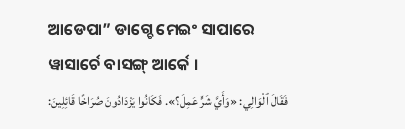ଆଡେପା” ଡାଗ୍ଚେ ମେଇଂ ସାପାରେ ୱାସାର୍ଚେ ବାସଙ୍ଗ୍ ଆର୍କେ ।
فَقَالَ ٱلْوَالِي: «وَأَيَّ شَرٍّ عَمِلَ؟». فَكَانُوا يَزْدَادُونَ صُرَاخًا قَائِلِينَ: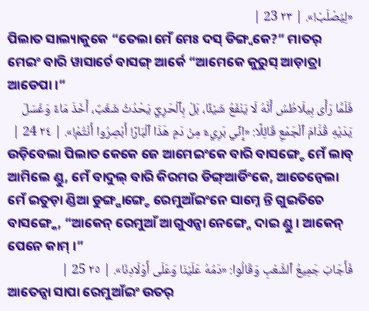«لِيُصْلَبْ!». | ٢٣ 23 |
ପିଲାତ ସାଲ୍ୟାକୁକେ “ତେଲା ମେଁ ମେଃ ଦସ୍ ଡିଙ୍ଗ୍ବକେ?” ମାତର୍ ମେଇଂ ବାରି ୱାସାର୍ଚେ ବାସଙ୍ଗ୍ ଆର୍କେ “ଆମେକେ କୁରୁସ୍ ଆଡ଼ାତ୍ରା ଆଡେପା ।”
فَلَمَّا رَأَى بِيلَاطُسُ أَنَّهُ لَا يَنْفَعُ شَيْئًا، بَلْ بِٱلْحَرِيِّ يَحْدُثُ شَغَبٌ، أَخَذَ مَاءً وَغَسَلَ يَدَيْهِ قُدَّامَ ٱلْجَمْعِ قَائِلًا: «إِنِّي بَرِيءٌ مِنْ دَمِ هَذَا ٱلْبَارِّ! أَبْصِرُوا أَنْتُمْ!». | ٢٤ 24 |
ଉଡ଼ିବେଲା ପିଲାତ କେକେ ଜେ ଆମେଇଂକେ ବାରି ବାସଙ୍ଗ୍ଚେ ମେଁ ଲାବ୍ ଆମିଲେ ଣ୍ଡୁ, ମେଁ ବାଦୁଲ୍ ବାରି କିରମର ଡିଙ୍ଗ୍ଆର୍ଡିଂକେ, ଆତେନ୍ବେଲା ମେଁ ଇତୁଡ଼ା ଣ୍ଡିଆ ଡୁଙ୍ଗ୍ପାଙ୍ଗ୍ଚେ ରେମୁଆଁଇଂନେ ସାମ୍ନେ ନ୍ତି ଗୁଇତିଚେ ବାସଙ୍ଗ୍କେ, “ଆକେନ୍ ରେମୁଆଁ ଆଗୁଏନ୍ସା ନେଙ୍ଗ୍ନେ ଦାଇ ଣ୍ଡୁ । ଆକେନ୍ ପେନେ କାମ୍ ।”
فَأَجَابَ جَمِيعُ ٱلشَّعْبِ وَقَالُوا: «دَمُهُ عَلَيْنَا وَعَلَى أَوْلَادِنَا». | ٢٥ 25 |
ଆତେନ୍ସା ସାପା ରେମୁଆଁଇଂ ଉତର୍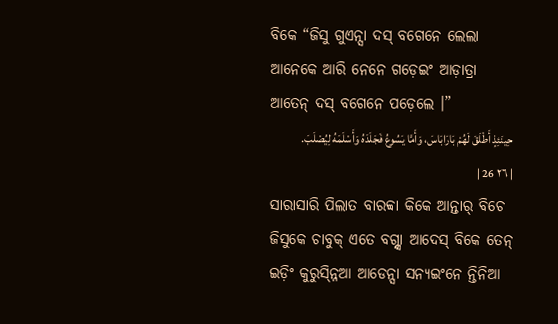ବିକେ “ଜିସୁ ଗୁଏନ୍ସା ଦସ୍ ବଗେନେ ଲେଲା ଆନେକେ ଆରି ନେନେ ଗଡ଼େଇଂ ଆଡ଼ାତ୍ରା ଆତେନ୍ ଦସ୍ ବଗେନେ ପଡ଼େଲେ ।”
حِينَئِذٍ أَطْلَقَ لَهُمْ بَارَابَاسَ، وَأَمَّا يَسُوعُ فَجَلَدَهُ وَأَسْلَمَهُ لِيُصْلَبَ. | ٢٦ 26 |
ସାରାସାରି ପିଲାତ ବାରବ୍ବା କିକେ ଆନ୍ତାର୍ ବିଚେ ଜିସୁକେ ଚାବୁକ୍ ଏତେ ବଗ୍ନ୍ସା ଆଦେସ୍ ବିକେ ତେନ୍ ଇଡ଼ିଂ କୁରୁସ୍ନ୍ନିଆ ଆଡେନ୍ସା ସନ୍ୟଇଂନେ ନ୍ତିନିଆ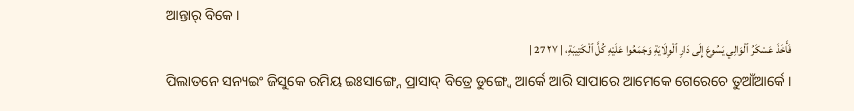ଆନ୍ତାର୍ ବିକେ ।
فَأَخَذَ عَسْكَرُ ٱلْوَالِي يَسُوعَ إِلَى دَارِ ٱلْوِلَايَةِ وَجَمَعُوا عَلَيْهِ كُلَّ ٱلْكَتِيبَةِ، | ٢٧ 27 |
ପିଲାତନେ ସନ୍ୟଇଂ ଜିସୁକେ ରମିୟ ଇଃସାଙ୍ଗ୍ନେ ପ୍ରାସାଦ୍ ବିତ୍ରେ ଡୁଙ୍ଗ୍ୱେ ଆର୍କେ ଆରି ସାପାରେ ଆମେକେ ଗେରେଚେ ତୁଆଁଆର୍କେ ।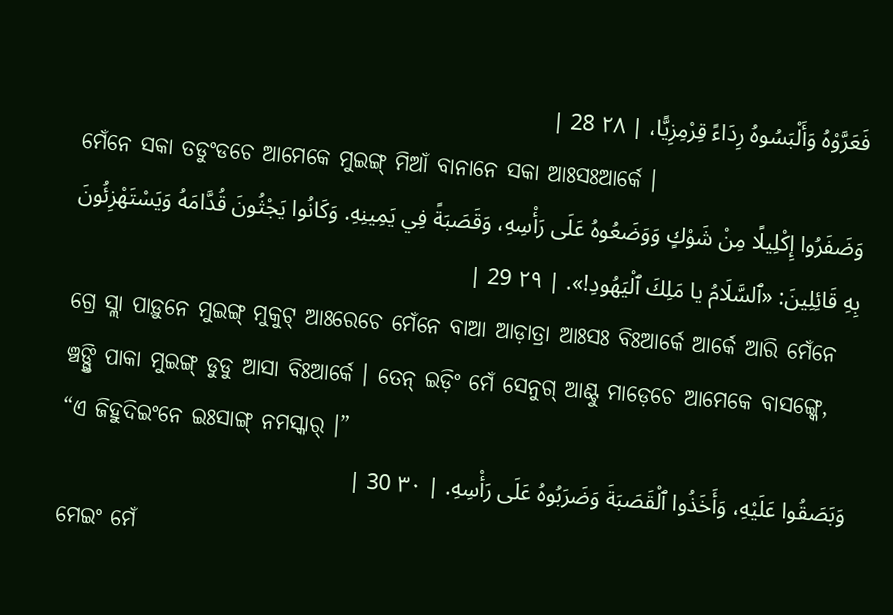فَعَرَّوْهُ وَأَلْبَسُوهُ رِدَاءً قِرْمِزِيًّا، | ٢٨ 28 |
ମେଁନେ ସକା ତଡୁଂଡଚେ ଆମେକେ ମୁଇଙ୍ଗ୍ ମିଆଁ ବାନାନେ ସକା ଆଃସଃଆର୍କେ ।
وَضَفَرُوا إِكْلِيلًا مِنْ شَوْكٍ وَوَضَعُوهُ عَلَى رَأْسِهِ، وَقَصَبَةً فِي يَمِينِهِ. وَكَانُوا يَجْثُونَ قُدَّامَهُ وَيَسْتَهْزِئُونَ بِهِ قَائِلِينَ: «ٱلسَّلَامُ يا مَلِكَ ٱلْيَهُودِ!». | ٢٩ 29 |
ଗ୍ରେ ସ୍ଲା ପାଡ଼ୁନେ ମୁଇଙ୍ଗ୍ ମୁକୁଟ୍ ଆଃରେଚେ ମେଁନେ ବାଆ ଆଡ଼ାତ୍ରା ଆଃସଃ ବିଃଆର୍କେ ଆର୍କେ ଆରି ମେଁନେ ଞ୍ଚଙ୍ଗ୍ତି ପାକା ମୁଇଙ୍ଗ୍ ଡୁଡୁ ଆସା ବିଃଆର୍କେ । ତେନ୍ ଇଡ଼ିଂ ମେଁ ସେନୁଗ୍ ଆଣ୍ଟୁ ମାଡ଼େଚେ ଆମେକେ ବାସଙ୍ଗ୍କେ, “ଏ ଜିହୁଦିଇଂନେ ଇଃସାଙ୍ଗ୍ ନମସ୍କାର୍ ।”
وَبَصَقُوا عَلَيْهِ، وَأَخَذُوا ٱلْقَصَبَةَ وَضَرَبُوهُ عَلَى رَأْسِهِ. | ٣٠ 30 |
ମେଇଂ ମେଁ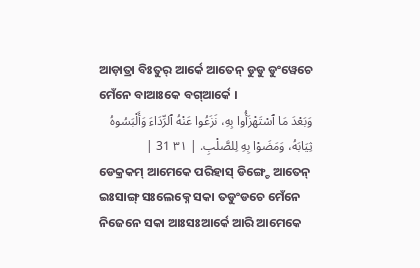ଆଡ଼ାତ୍ରା ବିଃତୁର୍ ଆର୍କେ ଆତେନ୍ ଡୁଡୁ ଡୁଂୱେଚେ ମେଁନେ ବାଆଃକେ ବଗ୍ଆର୍କେ ।
وَبَعْدَ مَا ٱسْتَهْزَأُوا بِهِ، نَزَعُوا عَنْهُ ٱلرِّدَاءَ وَأَلْبَسُوهُ ثِيَابَهُ، وَمَضَوْا بِهِ لِلصَّلْبِ. | ٣١ 31 |
ଡେକ୍ରକମ୍ ଆମେକେ ପରିହାସ୍ ଡିଙ୍ଗ୍ଚେ ଆତେନ୍ ଇଃସାଙ୍ଗ୍ ସଃଲେକ୍ନେ ସକା ତଡୁଂଡଚେ ମେଁନେ ନିଜେନେ ସକା ଆଃସଃଆର୍କେ ଆରି ଆମେକେ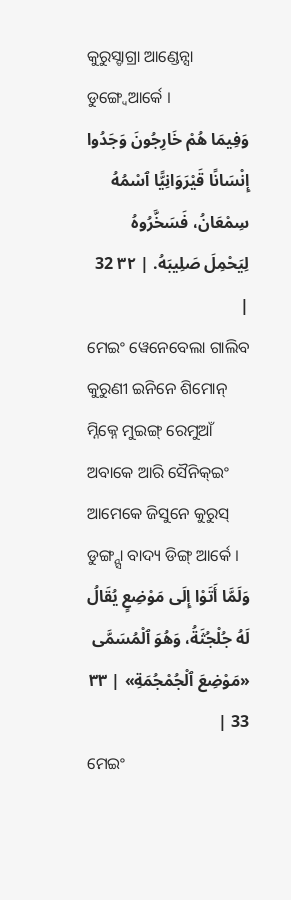କୁରୁସ୍ଡାଗ୍ରା ଆଣ୍ଡେନ୍ସା ଡୁଙ୍ଗ୍ୱେଆର୍କେ ।
وَفِيمَا هُمْ خَارِجُونَ وَجَدُوا إِنْسَانًا قَيْرَوَانِيًّا ٱسْمُهُ سِمْعَانُ، فَسَخَّرُوهُ لِيَحْمِلَ صَلِيبَهُ. | ٣٢ 32 |
ମେଇଂ ୱେନେବେଲା ଗାଲିବ କୁରୁଣୀ ଇନିନେ ଶିମୋନ୍ ମ୍ନିକ୍ନେ ମୁଇଙ୍ଗ୍ ରେମୁଆଁ ଅବାକେ ଆରି ସୈନିକ୍ଇଂ ଆମେକେ ଜିସୁନେ କୁରୁସ୍ ଡୁଙ୍ଗ୍ନ୍ସା ବାଦ୍ୟ ଡିଙ୍ଗ୍ ଆର୍କେ ।
وَلَمَّا أَتَوْا إِلَى مَوْضِعٍ يُقَالُ لَهُ جُلْجُثَةُ، وَهُوَ ٱلْمُسَمَّى «مَوْضِعَ ٱلْجُمْجُمَةِ» | ٣٣ 33 |
ମେଇଂ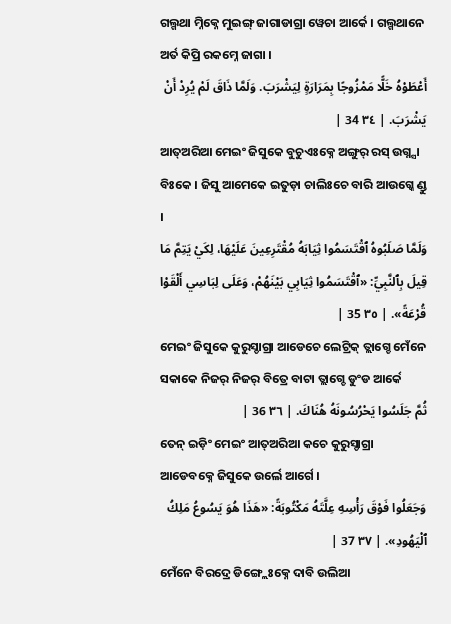ଗଲ୍ଗଥା ମ୍ନିକ୍ନେ ମୁଇଙ୍ଗ୍ ଜାଗାଡାଗ୍ରା ୱେଚା ଆର୍କେ । ଗଲ୍ଗଥାନେ ଅର୍ତ କିପ୍ରି ରକମ୍ନେ ଜାଗା ।
أَعْطَوْهُ خَلًّا مَمْزُوجًا بِمَرَارَةٍ لِيَشْرَبَ. وَلَمَّا ذَاقَ لَمْ يُرِدْ أَنْ يَشْرَبَ. | ٣٤ 34 |
ଆତ୍ଅରିଆ ମେଇଂ ଜିସୁକେ ବୁଚୁଏଃକ୍ନେ ଅଙ୍ଗୁର୍ ରସ୍ ଉଗ୍ନ୍ସା ବିଃକେ । ଜିସୁ ଆମେକେ ଇତୁଡ଼ା ଚାଲିଃଚେ ବାରି ଆଉଗ୍କେ ଣ୍ଡୁ ।
وَلَمَّا صَلَبُوهُ ٱقْتَسَمُوا ثِيَابَهُ مُقْتَرِعِينَ عَلَيْهَا، لِكَيْ يَتِمَّ مَا قِيلَ بِٱلنَّبِيِّ: «ٱقْتَسَمُوا ثِيَابِي بَيْنَهُمْ، وَعَلَى لِبَاسِي أَلْقَوْا قُرْعَةً». | ٣٥ 35 |
ମେଇଂ ଜିସୁକେ କୁରୁସ୍ଡାଗ୍ରା ଆଡେଚେ ଲେଟ୍ରିକ୍ ତ୍ଲାଗ୍ଚେ ମେଁନେ ସକାକେ ନିଜର୍ ନିଜର୍ ବିତ୍ରେ ବାଟା ତ୍ଲାଗ୍ଚେ ଡୁଂଡ ଆର୍କେ
ثُمَّ جَلَسُوا يَحْرُسُونَهُ هُنَاكَ. | ٣٦ 36 |
ତେନ୍ ଇଡ଼ିଂ ମେଇଂ ଆତ୍ଅରିଆ କଚେ କୁରୁସ୍ଡାଗ୍ରା ଆଡେବକ୍ନେ ଜିସୁକେ ଉର୍ଲେ ଆର୍ଗେ ।
وَجَعَلُوا فَوْقَ رَأْسِهِ عِلَّتَهُ مَكْتُوبَةً: «هَذَا هُوَ يَسُوعُ مَلِكُ ٱلْيَهُودِ». | ٣٧ 37 |
ମେଁନେ ବିରଦ୍ରେ ଡିଙ୍ଗ୍ଲେଃକ୍ନେ ଦାବି ଉଲିଆ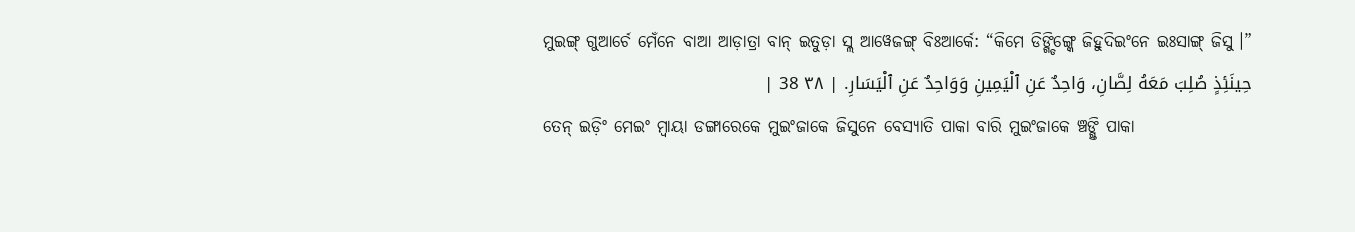ମୁଇଙ୍ଗ୍ ଗୁଆର୍ଚେ ମେଁନେ ବାଆ ଆଡ଼ାତ୍ରା ବାନ୍ ଇତୁଡ଼ା ସ୍ଲ ଆୱେଜଙ୍ଗ୍ ବିଃଆର୍କେ: “କିମେ ଡିଙ୍ଗ୍ଡିଙ୍ଗ୍କେ ଜିହୁଦିଇଂନେ ଇଃସାଙ୍ଗ୍ ଜିସୁ ।”
حِينَئِذٍ صُلِبَ مَعَهُ لِصَّانِ، وَاحِدٌ عَنِ ٱلْيَمِينِ وَوَاحِدٌ عَنِ ٱلْيَسَارِ. | ٣٨ 38 |
ତେନ୍ ଇଡ଼ିଂ ମେଇଂ ମ୍ୱାୟା ଡଙ୍ଗାରେକେ ମୁଇଂଜାକେ ଜିସୁନେ ବେସ୍ୟାତି ପାକା ବାରି ମୁଇଂଜାକେ ଞ୍ଚଙ୍ଗ୍ତି ପାକା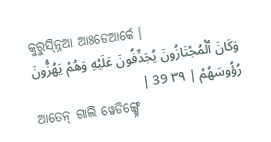କୁରୁସ୍ନ୍ନିଆ ଆଃଡେଆର୍କେ ।
وَكَانَ ٱلْمُجْتَازُونَ يُجَدِّفُونَ عَلَيْهِ وَهُمْ يَهُزُّونَ رُؤُوسَهُمْ | ٣٩ 39 |
ଆତେନ୍ ଗାଲି ୱେଡିଙ୍ଗ୍କ୍ନେ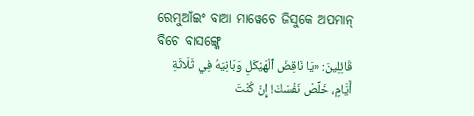ରେମୁଆଁଇଂ ବାଆ ମାୱେଚେ ଜିସୁକେ ଅପମାନ୍ ବିଚେ ବାସଙ୍ଗ୍କେ
قَائِلِينَ: «يَا نَاقِضَ ٱلْهَيْكَلِ وَبَانِيَهُ فِي ثَلَاثَةِ أَيَّامٍ، خَلِّصْ نَفْسَكَ! إِنْ كُنْتَ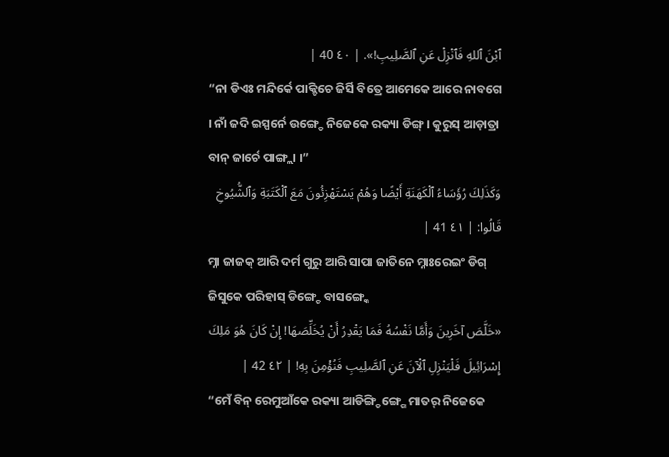ٱبْنَ ٱللهِ فَٱنْزِلْ عَنِ ٱلصَّلِيبِ!». | ٤٠ 40 |
“ନା ଡିଏଃ ମନ୍ଦିର୍କେ ପାକ୍ଚିଚେ ଜିର୍ସି ବିତ୍ରେ ଆମେକେ ଆରେ ନାବଗେ । ନାଁ ଜଦି ଇସ୍ପର୍ନେ ଉଙ୍ଗ୍ଡେ ନିଜେକେ ରକ୍ୟା ଡିଙ୍ଗ୍ । କୁରୁସ୍ ଆଡ଼ାତ୍ରା ବାନ୍ ଜାର୍ଚେ ପାଙ୍ଗ୍ଲା ।”
وَكَذَلِكَ رُؤَسَاءُ ٱلْكَهَنَةِ أَيْضًا وَهُمْ يَسْتَهْزِئُونَ مَعَ ٱلْكَتَبَةِ وَٱلشُّيُوخِ قَالُوا: | ٤١ 41 |
ମ୍ନା ଜାଜକ୍ ଆରି ଦର୍ମ ଗୁରୁ ଆରି ସାପା ଜାତିନେ ମ୍ନାଃରେଇଂ ଡିଗ୍ ଜିସୁକେ ପରିହାସ୍ ଡିଙ୍ଗ୍ଚେ ବାସଙ୍ଗ୍କେ
«خَلَّصَ آخَرِينَ وَأَمَّا نَفْسُهُ فَمَا يَقْدِرُ أَنْ يُخَلِّصَهَا! إِنْ كَانَ هُوَ مَلِكَ إِسْرَائِيلَ فَلْيَنْزِلِ ٱلْآنَ عَنِ ٱلصَّلِيبِ فَنُؤْمِنَ بِهِ! | ٤٢ 42 |
“ମେଁ ବିନ୍ ରେମୁଆଁକେ ରକ୍ୟା ଆଡିଙ୍ଗ୍ଡିଙ୍ଗ୍ଗେ ମାତର୍ ନିଜେକେ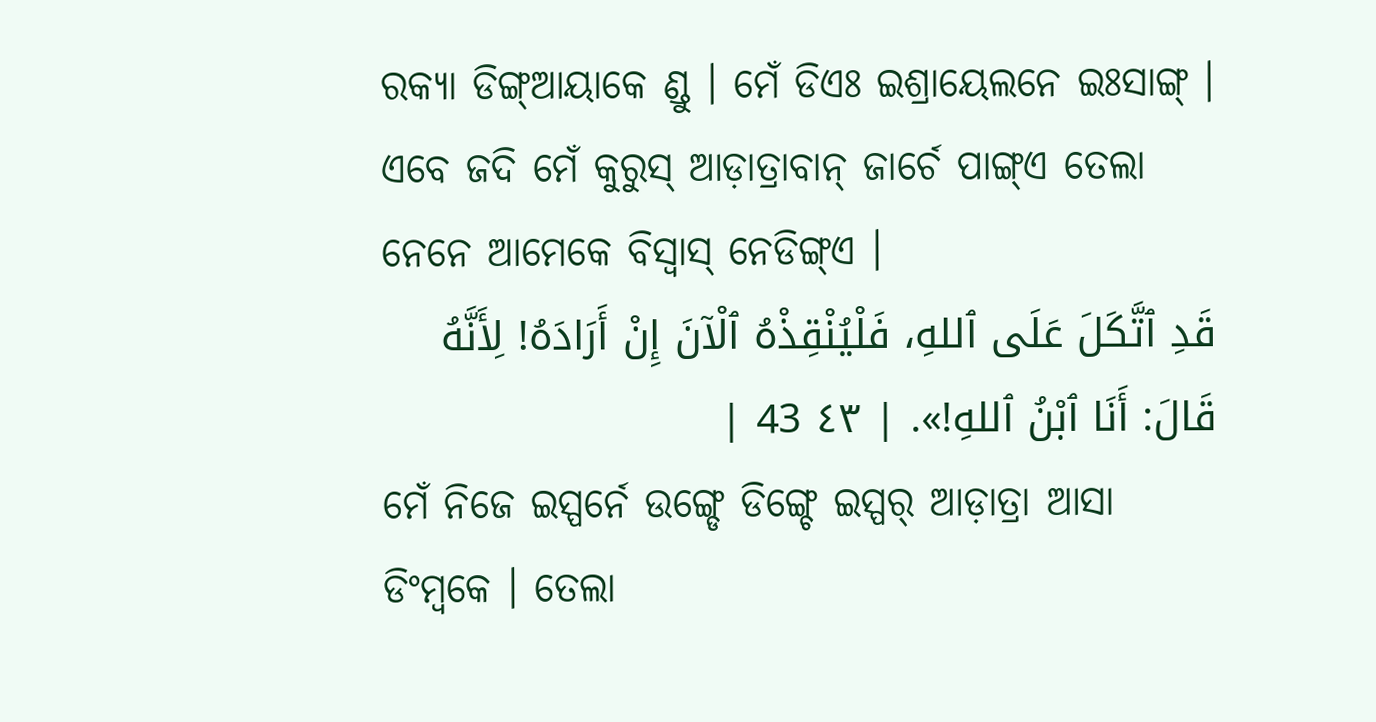ରକ୍ୟା ଡିଙ୍ଗ୍ଆୟାକେ ଣ୍ଡୁ । ମେଁ ଡିଏଃ ଇଶ୍ରାୟେଲନେ ଇଃସାଙ୍ଗ୍ । ଏବେ ଜଦି ମେଁ କୁରୁସ୍ ଆଡ଼ାତ୍ରାବାନ୍ ଜାର୍ଚେ ପାଙ୍ଗ୍ଏ ତେଲା ନେନେ ଆମେକେ ବିସ୍ବାସ୍ ନେଡିଙ୍ଗ୍ଏ ।
قَدِ ٱتَّكَلَ عَلَى ٱللهِ، فَلْيُنْقِذْهُ ٱلْآنَ إِنْ أَرَادَهُ! لِأَنَّهُ قَالَ: أَنَا ٱبْنُ ٱللهِ!». | ٤٣ 43 |
ମେଁ ନିଜେ ଇସ୍ପର୍ନେ ଉଙ୍ଗ୍ଡେ ଡିଙ୍ଗ୍ଚେ ଇସ୍ପର୍ ଆଡ଼ାତ୍ରା ଆସା ଡିଂମ୍ବକେ । ତେଲା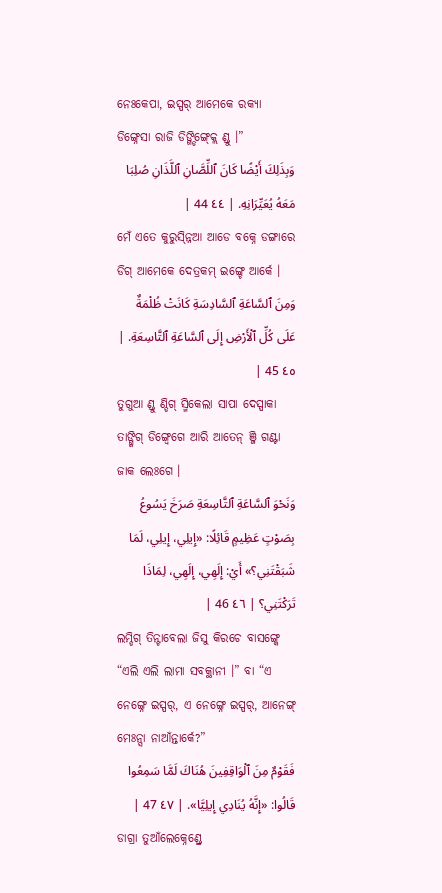ନେଃକେପା, ଇସ୍ପର୍ ଆମେକେ ରକ୍ୟା ଡିଙ୍ଗ୍ନେସା ରାଜି ଡିଙ୍ଗ୍ଡିଙ୍ଗ୍କ୍ଲେ ଣ୍ଡୁ ।”
وَبِذَلِكَ أَيْضًا كَانَ ٱللِّصَّانِ ٱللَّذَانِ صُلِبَا مَعَهُ يُعَيِّرَانِهِ. | ٤٤ 44 |
ମେଁ ଏତେ କୁରୁସ୍ନ୍ନିଆ ଆଡେ ବକ୍ନେ ଡଙ୍ଗାରେ ଡିଗ୍ ଆମେକେ ଦେତ୍ରକମ୍ ଇଙ୍ଗ୍ଚେ ଆର୍କେ ।
وَمِنَ ٱلسَّاعَةِ ٱلسَّادِسَةِ كَانَتْ ظُلْمَةٌ عَلَى كُلِّ ٱلْأَرْضِ إِلَى ٱلسَّاعَةِ ٱلتَّاسِعَةِ. | ٤٥ 45 |
ତୁଗୁଆ ଣ୍ଡୁ ଣ୍ଡିଗ୍ ସ୍ମିକେଲା ସାପା ଦେସ୍ପାକା ତାଙ୍ଗ୍କିଗ୍ ଡିଙ୍ଗ୍ୱେଗେ ଆରି ଆତେନ୍ ଞ୍ଜି ଗଣ୍ଟା ଜାକ ଲେଃଗେ ।
وَنَحْوَ ٱلسَّاعَةِ ٱلتَّاسِعَةِ صَرَخَ يَسُوعُ بِصَوْتٍ عَظِيمٍ قَائِلًا: «إِيلِي، إِيلِي، لَمَا شَبَقْتَنِي؟» أَيْ: إِلَهِي، إِلَهِي، لِمَاذَا تَرَكْتَنِي؟ | ٤٦ 46 |
ଲମ୍ଡିଗ୍ ତିନ୍ଟାବେଲା ଜିସୁ କିରଚେ ବାସଙ୍ଗ୍କେ “ଏଲି ଏଲି ଲାମା ସବକ୍ଥାନୀ ।” ବା “ଏ ନେଙ୍ଗ୍ନେ ଇସ୍ପର୍, ଏ ନେଙ୍ଗ୍ନେ ଇସ୍ପର୍, ଆନେଙ୍ଗ୍ ମେଃନ୍ସା ନାଆଁନ୍ତାର୍କେ?”
فَقَوْمٌ مِنَ ٱلْوَاقِفِينَ هُنَاكَ لَمَّا سَمِعُوا قَالُوا: «إِنَّهُ يُنَادِي إِيلِيَّا». | ٤٧ 47 |
ଡାଗ୍ରା ତୁଆଁଲେକ୍ନେଣ୍ଡ୍ରେ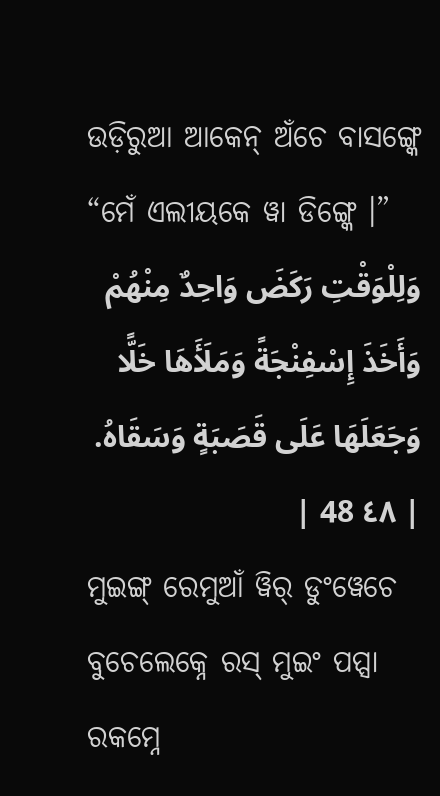ଉଡ଼ିରୁଆ ଆକେନ୍ ଅଁଚେ ବାସଙ୍ଗ୍କେ “ମେଁ ଏଲୀୟକେ ୱା ଡିଙ୍ଗ୍କେ ।”
وَلِلْوَقْتِ رَكَضَ وَاحِدٌ مِنْهُمْ وَأَخَذَ إِسْفِنْجَةً وَمَلَأَهَا خَلًّا وَجَعَلَهَا عَلَى قَصَبَةٍ وَسَقَاهُ. | ٤٨ 48 |
ମୁଇଙ୍ଗ୍ ରେମୁଆଁ ୱିର୍ ଡୁଂୱେଚେ ବୁଚେଲେକ୍ନେ ରସ୍ ମୁଇଂ ପପ୍ସା ରକମ୍ନେ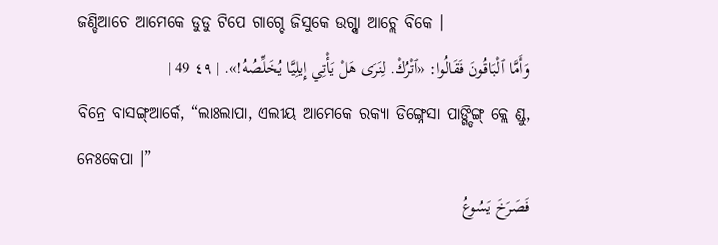ଜଣ୍ଡିଆଚେ ଆମେକେ ଡୁଡୁ ଟିପେ ଗାଗ୍ଚେ ଜିସୁକେ ଉଗ୍ନ୍ସା ଆଚ୍ଲେ ବିକେ ।
وَأَمَّا ٱلْبَاقُونَ فَقَالُوا: «ٱتْرُكْ. لِنَرَى هَلْ يَأْتِي إِيلِيَّا يُخَلِّصُهُ!». | ٤٩ 49 |
ବିନ୍ରେ ବାସଙ୍ଗ୍ଆର୍କେ, “ଲାଃଲାପା, ଏଲୀୟ ଆମେକେ ରକ୍ୟା ଡିଙ୍ଗ୍ନେସା ପାଙ୍ଗ୍ଡିଙ୍ଗ୍ କ୍ଲେ ଣ୍ଡୁ, ନେଃକେପା ।”
فَصَرَخَ يَسُوعُ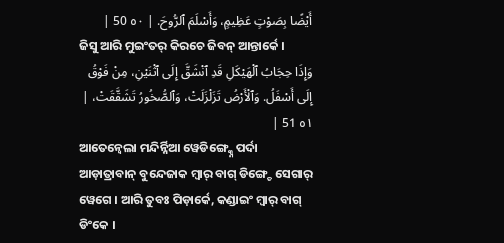أَيْضًا بِصَوْتٍ عَظِيمٍ، وَأَسْلَمَ ٱلرُّوحَ. | ٥٠ 50 |
ଜିସୁ ଆରି ମୁଇଂତର୍ କିରଚେ ଜିବନ୍ ଆନ୍ତାର୍କେ ।
وَإِذَا حِجَابُ ٱلْهَيْكَلِ قَدِ ٱنْشَقَّ إِلَى ٱثْنَيْنِ، مِنْ فَوْقُ إِلَى أَسْفَلُ. وَٱلْأَرْضُ تَزَلْزَلَتْ، وَٱلصُّخُورُ تَشَقَّقَتْ، | ٥١ 51 |
ଆତେନ୍ବେଲା ମନ୍ଦିର୍ନ୍ନିଆ ୱେଡିଙ୍ଗ୍କ୍ନେ ପର୍ଦା ଆଡ଼ାତ୍ରାବାନ୍ ବୁନ୍ଦେଜାକ ମ୍ୱାର୍ ବାଗ୍ ଡିଙ୍ଗ୍ଚେ ସେଗାର୍ ୱେଗେ । ଆରି ତୁବଃ ପିଡ଼ାର୍କେ, କଣ୍ଡାଇଂ ମ୍ବାର୍ ବାଗ୍ ଡିଂକେ ।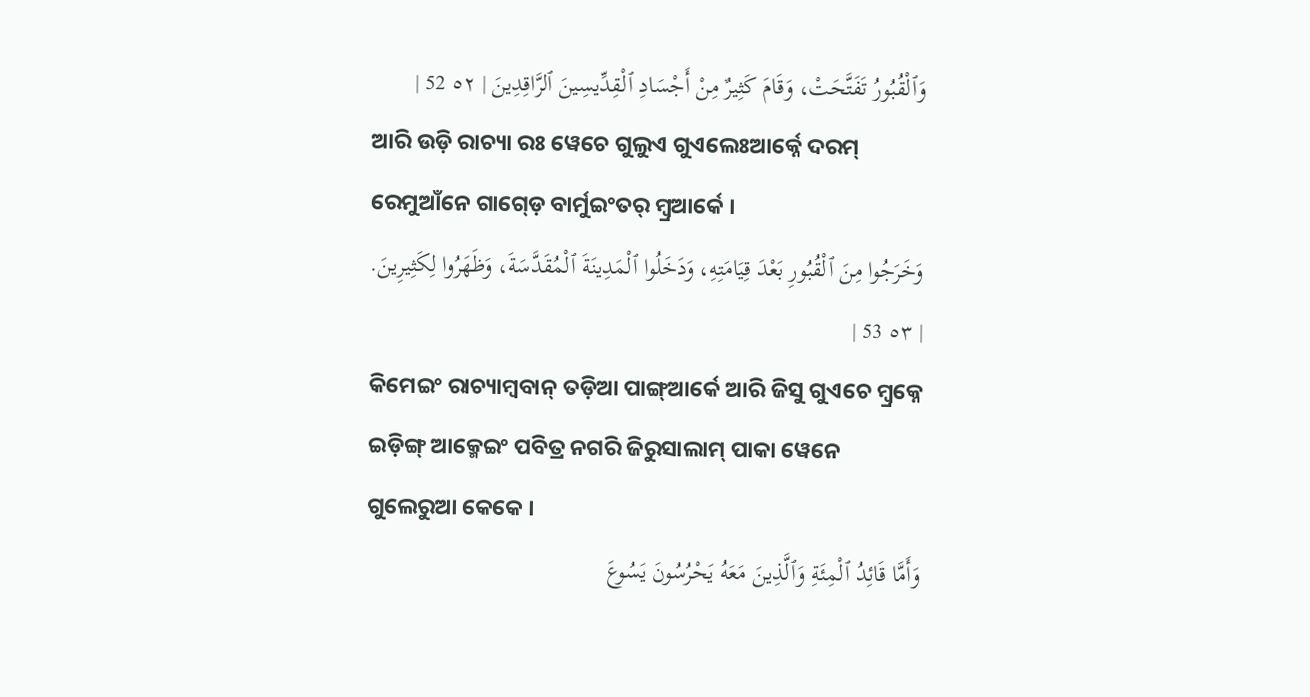وَٱلْقُبُورُ تَفَتَّحَتْ، وَقَامَ كَثِيرٌ مِنْ أَجْسَادِ ٱلْقِدِّيسِينَ ٱلرَّاقِدِينَ | ٥٢ 52 |
ଆରି ଉଡ଼ି ରାଚ୍ୟା ରଃ ୱେଚେ ଗୁଲୁଏ ଗୁଏଲେଃଆର୍କ୍ନେ ଦରମ୍ ରେମୁଆଁନେ ଗାଗ୍ଡ଼େ ବାର୍ମୁଇଂତର୍ ମ୍ୱ୍ରଆର୍କେ ।
وَخَرَجُوا مِنَ ٱلْقُبُورِ بَعْدَ قِيَامَتِهِ، وَدَخَلُوا ٱلْمَدِينَةَ ٱلْمُقَدَّسَةَ، وَظَهَرُوا لِكَثِيرِينَ. | ٥٣ 53 |
କିମେଇଂ ରାଚ୍ୟାମ୍ବବାନ୍ ତଡ଼ିଆ ପାଙ୍ଗ୍ଆର୍କେ ଆରି ଜିସୁ ଗୁଏଚେ ମ୍ୱ୍ରକ୍ନେ ଇଡ଼ିଙ୍ଗ୍ ଆକ୍ମେଇଂ ପବିତ୍ର ନଗରି ଜିରୁସାଲାମ୍ ପାକା ୱେନେ ଗୁଲେରୁଆ କେକେ ।
وَأَمَّا قَائِدُ ٱلْمِئَةِ وَٱلَّذِينَ مَعَهُ يَحْرُسُونَ يَسُوعَ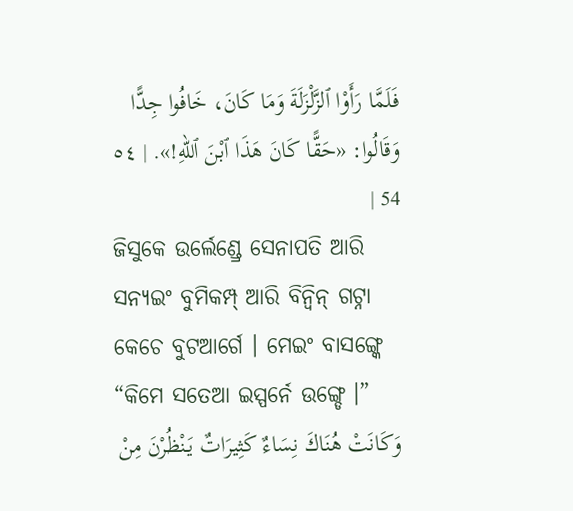فَلَمَّا رَأَوْا ٱلزَّلْزَلَةَ وَمَا كَانَ، خَافُوا جِدًّا وَقَالُوا: «حَقًّا كَانَ هَذَا ٱبْنَ ٱللهِ!». | ٥٤ 54 |
ଜିସୁକେ ଉର୍ଲେଣ୍ଡ୍ରେ ସେନାପତି ଆରି ସନ୍ୟଇଂ ବୁମିକମ୍ପ୍ ଆରି ବିନ୍ବିନ୍ ଗଟ୍ନା କେଚେ ବୁଟଆର୍ଗେ । ମେଇଂ ବାସଙ୍ଗ୍କେ “କିମେ ସତେଆ ଇସ୍ପର୍ନେ ଉଙ୍ଗ୍ଡେ ।”
وَكَانَتْ هُنَاكَ نِسَاءٌ كَثِيرَاتٌ يَنْظُرْنَ مِنْ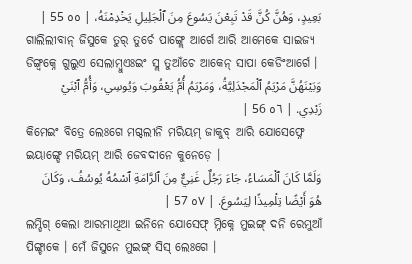بَعِيدٍ، وَهُنَّ كُنَّ قَدْ تَبِعْنَ يَسُوعَ مِنَ ٱلْجَلِيلِ يَخْدِمْنَهُ، | ٥٥ 55 |
ଗାଲିଲୀବାନ୍ ଜିସୁକେ ତୁର୍ ତୁର୍ଚେ ପାଙ୍ଗ୍ଲେ ଆର୍ଗେ ଆରି ଆମେକେ ସାଇଜ୍ୟ ଡିଙ୍ଗ୍ବକ୍ନେ ଗୁଲୁଏ ସେଲାମ୍ବୁଏଃଇଂ ସ୍ଲ ତୁଆଁଚେ ଆକେନ୍ ସାପା କେଡିଂଆର୍ଗେ ।
وَبَيْنَهُنَّ مَرْيَمُ ٱلْمَجْدَلِيَّةُ، وَمَرْيَمُ أُمُّ يَعْقُوبَ وَيُوسِي، وَأُمُّ ٱبْنَيْ زَبْدِي. | ٥٦ 56 |
କିମେଇଂ ବିତ୍ରେ ଲେଃଗେ ମଗ୍ଦଲୀନି ମରିୟମ୍ ଜାକୁବ୍ ଆରି ଯୋସେଫ୍ନେ ଇୟାଙ୍ଗ୍ଡେ ମରିୟମ୍ ଆରି ଜେବଦୀନେ କୁନେଡ଼େ ।
وَلَمَّا كَانَ ٱلْمَسَاءُ، جَاءَ رَجُلٌ غَنِيٌّ مِنَ ٱلرَّامَةِ ٱسْمُهُ يُوسُفُ، وَكَانَ هُوَ أَيْضًا تِلْمِيذًا لِيَسُوعَ. | ٥٧ 57 |
ଲମ୍ଡିଗ୍ କେଲା ଆରମାଥିଆ ଇନିନେ ଯୋସେଫ୍ ମ୍ନିକ୍ନେ ମୁଇଙ୍ଗ୍ ଦନି ରେମୁଆଁ ପିଙ୍ଗ୍ଚାକେ । ମେଁ ଜିସୁନେ ମୁଇଙ୍ଗ୍ ସିସ୍ ଲେଃଗେ ।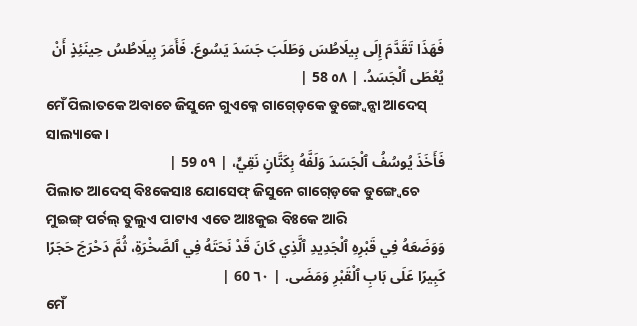فَهَذَا تَقَدَّمَ إِلَى بِيلَاطُسَ وَطَلَبَ جَسَدَ يَسُوعَ. فَأَمَرَ بِيلَاطُسُ حِينَئِذٍ أَنْ يُعْطَى ٱلْجَسَدُ. | ٥٨ 58 |
ମେଁ ପିଲାତକେ ଅବାଚେ ଜିସୁନେ ଗୁଏକ୍ନେ ଗାଗ୍ଡ଼େକେ ଡୁଙ୍ଗ୍ୱେନ୍ସା ଆଦେସ୍ ସାଲ୍ୟାକେ ।
فَأَخَذَ يُوسُفُ ٱلْجَسَدَ وَلَفَّهُ بِكَتَّانٍ نَقِيٍّ، | ٥٩ 59 |
ପିଲାତ ଆଦେସ୍ ବିଃକେସାଃ ଯୋସେଫ୍ ଜିସୁନେ ଗାଗ୍ଡ଼େକେ ଡୁଙ୍ଗ୍ୱେଚେ ମୁଇଙ୍ଗ୍ ପର୍ଚଲ୍ ତୁଲୁଏ ପାଟାଏ ଏତେ ଆଃକୁଇ ବିଃକେ ଆରି
وَوَضَعَهُ فِي قَبْرِهِ ٱلْجَدِيدِ ٱلَّذِي كَانَ قَدْ نَحَتَهُ فِي ٱلصَّخْرَةِ، ثُمَّ دَحْرَجَ حَجَرًا كَبِيرًا عَلَى بَابِ ٱلْقَبْرِ وَمَضَى. | ٦٠ 60 |
ମେଁ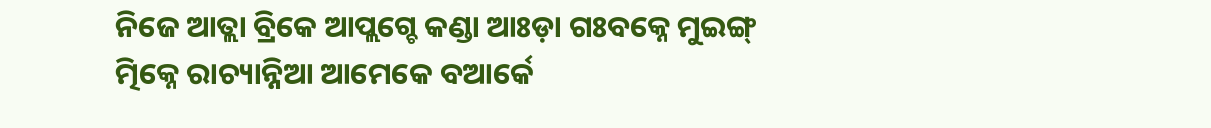ନିଜେ ଆତ୍ଲା ବ୍ରିକେ ଆପ୍ଲଗ୍ଚେ କଣ୍ଡା ଆଃଡ଼ା ଗଃବକ୍ନେ ମୁଇଙ୍ଗ୍ ତ୍ମିକ୍ନେ ରାଚ୍ୟାନ୍ନିଆ ଆମେକେ ବଆର୍କେ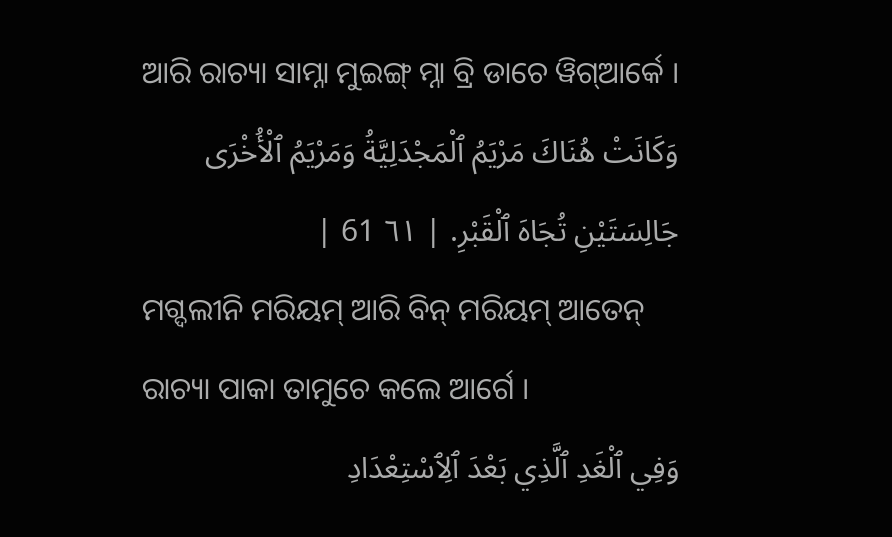ଆରି ରାଚ୍ୟା ସାମ୍ନା ମୁଇଙ୍ଗ୍ ମ୍ନା ବ୍ରି ଡାଚେ ୱିଗ୍ଆର୍କେ ।
وَكَانَتْ هُنَاكَ مَرْيَمُ ٱلْمَجْدَلِيَّةُ وَمَرْيَمُ ٱلْأُخْرَى جَالِسَتَيْنِ تُجَاهَ ٱلْقَبْرِ. | ٦١ 61 |
ମଗ୍ଦଲୀନି ମରିୟମ୍ ଆରି ବିନ୍ ମରିୟମ୍ ଆତେନ୍ ରାଚ୍ୟା ପାକା ତାମୁଚେ କଲେ ଆର୍ଗେ ।
وَفِي ٱلْغَدِ ٱلَّذِي بَعْدَ ٱلِٱسْتِعْدَادِ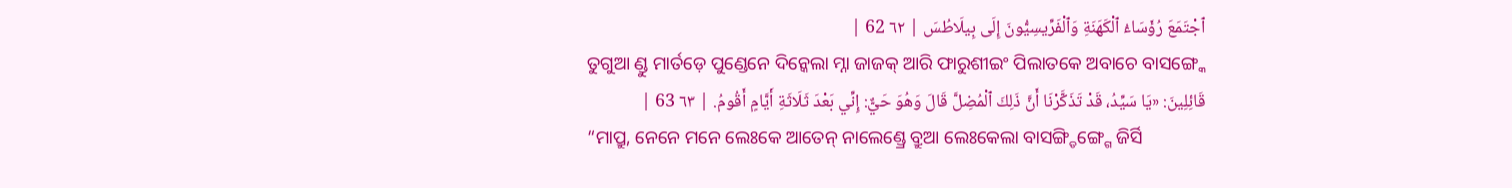ٱجْتَمَعَ رُؤَسَاءُ ٱلْكَهَنَةِ وَٱلْفَرِّيسِيُّونَ إِلَى بِيلَاطُسَ | ٦٢ 62 |
ତୁଗୁଆ ଣ୍ଡୁ ମାର୍ତଡ଼େ ପୁଣ୍ଡେନେ ଦିନ୍କେଲା ମ୍ନା ଜାଜକ୍ ଆରି ଫାରୁଶୀଇଂ ପିଲାତକେ ଅବାଚେ ବାସଙ୍ଗ୍କେ
قَائِلِينَ: «يَا سَيِّدُ، قَدْ تَذَكَّرْنَا أَنَّ ذَلِكَ ٱلْمُضِلَّ قَالَ وَهُوَ حَيٌّ: إِنِّي بَعْدَ ثَلَاثَةِ أَيَّامٍ أَقُومُ. | ٦٣ 63 |
“ମାପ୍ରୁ, ନେନେ ମନେ ଲେଃକେ ଆତେନ୍ ନାଲେଣ୍ଡ୍ରେ ବ୍ରୁଆ ଲେଃକେଲା ବାସଙ୍ଗ୍ଡିଙ୍ଗ୍ଗେ ଜିର୍ସି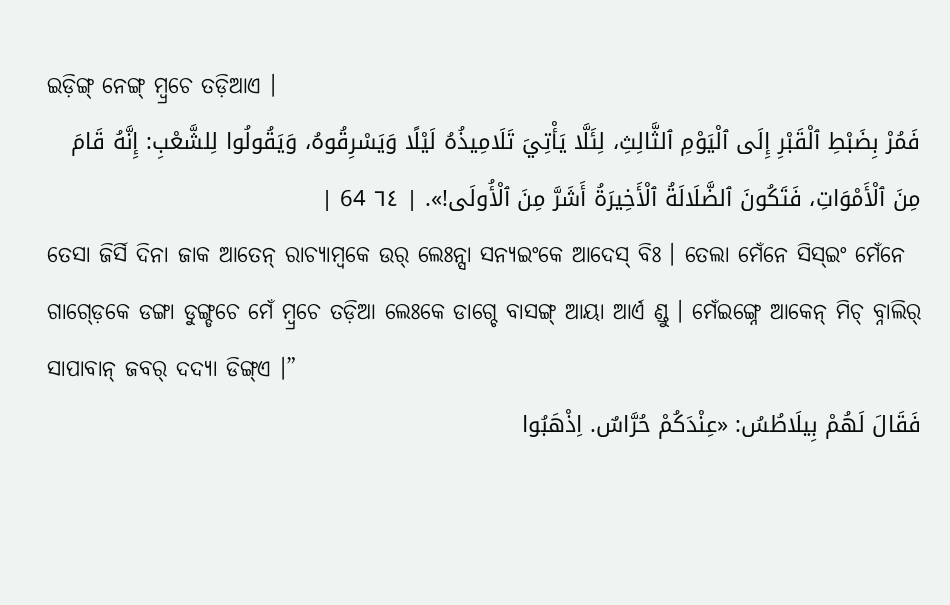ଇଡ଼ିଙ୍ଗ୍ ନେଙ୍ଗ୍ ମ୍ୱ୍ରଚେ ତଡ଼ିଆଏ ।
فَمُرْ بِضَبْطِ ٱلْقَبْرِ إِلَى ٱلْيَوْمِ ٱلثَّالِثِ، لِئَلَّا يَأْتِيَ تَلَامِيذُهُ لَيْلًا وَيَسْرِقُوهُ، وَيَقُولُوا لِلشَّعْبِ: إِنَّهُ قَامَ مِنَ ٱلْأَمْوَاتِ، فَتَكُونَ ٱلضَّلَالَةُ ٱلْأَخِيرَةُ أَشَرَّ مِنَ ٱلْأُولَى!». | ٦٤ 64 |
ତେସା ଜିର୍ସି ଦିନା ଜାକ ଆତେନ୍ ରାଚ୍ୟାମ୍ବକେ ଉର୍ ଲେଃନ୍ସା ସନ୍ୟଇଂକେ ଆଦେସ୍ ବିଃ । ତେଲା ମେଁନେ ସିସ୍ଇଂ ମେଁନେ ଗାଗ୍ଡ଼େକେ ଡଙ୍ଗା ଡୁଙ୍ଗ୍ଡଚେ ମେଁ ମ୍ୱ୍ରଚେ ତଡ଼ିଆ ଲେଃକେ ଡାଗ୍ଚେ ବାସଙ୍ଗ୍ ଆୟା ଆର୍ଏ ଣ୍ଡୁ । ମେଁଇଙ୍ଗ୍ନେ ଆକେନ୍ ମିଚ୍ ବ୍ନାଲିର୍ ସାପାବାନ୍ ଜବର୍ ଦଦ୍ୟା ଡିଙ୍ଗ୍ଏ ।”
فَقَالَ لَهُمْ بِيلَاطُسُ: «عِنْدَكُمْ حُرَّاسٌ. اِذْهَبُوا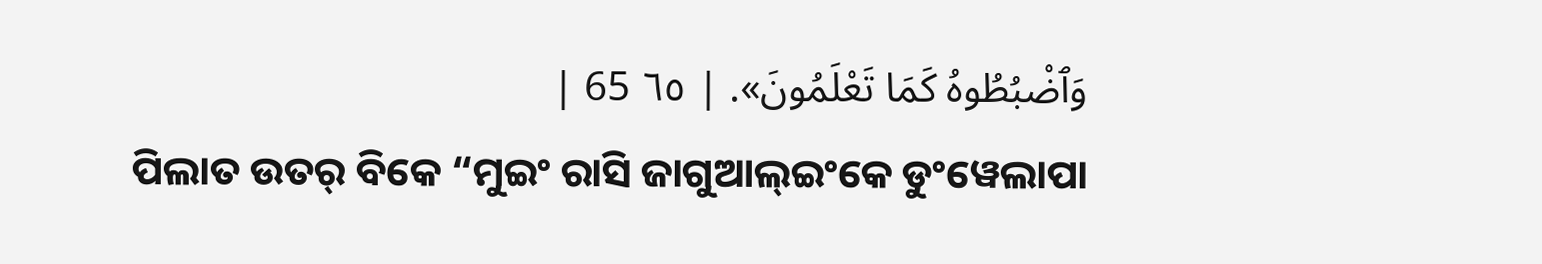وَٱضْبُطُوهُ كَمَا تَعْلَمُونَ». | ٦٥ 65 |
ପିଲାତ ଉତର୍ ବିକେ “ମୁଇଂ ରାସି ଜାଗୁଆଲ୍ଇଂକେ ଡୁଂୱେଲାପା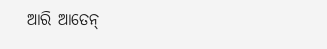ଆରି ଆତେନ୍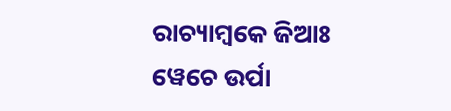ରାଚ୍ୟାମ୍ବକେ ଜିଆଃ ୱେଚେ ଉର୍ପା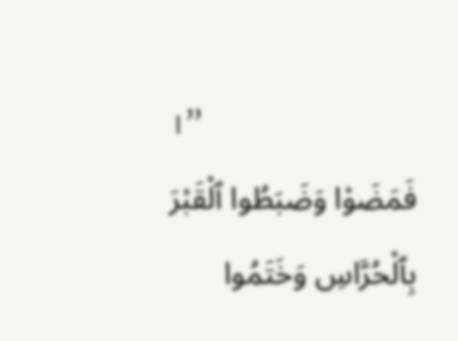।”
فَمَضَوْا وَضَبَطُوا ٱلْقَبْرَ بِٱلْحُرَّاسِ وَخَتَمُوا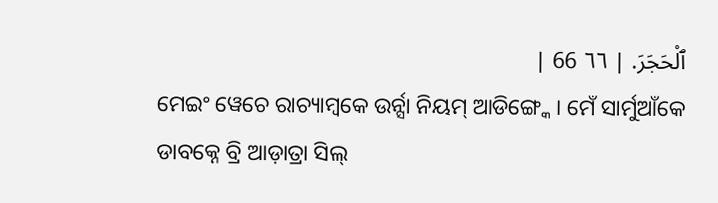ٱلْحَجَرَ. | ٦٦ 66 |
ମେଇଂ ୱେଚେ ରାଚ୍ୟାମ୍ବକେ ଉର୍ନ୍ସା ନିୟମ୍ ଆଡିଙ୍ଗ୍କେ । ମେଁ ସାର୍ମୁଆଁକେ ଡାବକ୍ନେ ବ୍ରି ଆଡ଼ାତ୍ରା ସିଲ୍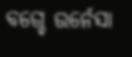ବଗ୍ଚେ ଉର୍ନେସା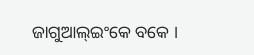ଜାଗୁଆଲ୍ଇଂକେ ବକେ ।